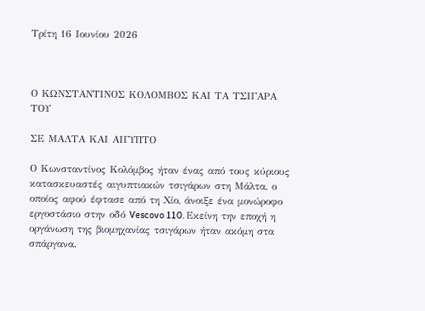Τρίτη 16 Ιουνίου 2026



Ο ΚΩΝΣΤΑΝΤΙΝΟΣ ΚΟΛΟΜΒΟΣ ΚΑΙ ΤΑ ΤΣΙΓΑΡΑ ΤΟΥ

ΣΕ ΜΑΛΤΑ ΚΑΙ ΑΙΓΥΠΤΟ

Ο Κωνσταντίνος Κολόμβος ήταν ένας από τους κύριους κατασκευαστές αιγυπτιακών τσιγάρων στη Μάλτα, ο οποίος αφού έφτασε από τη Χίο, άνοιξε ένα μονώροφο εργοστάσιο στην οδό Vescovo 110. Εκείνη την εποχή η οργάνωση της βιομηχανίας τσιγάρων ήταν ακόμη στα σπάργανα.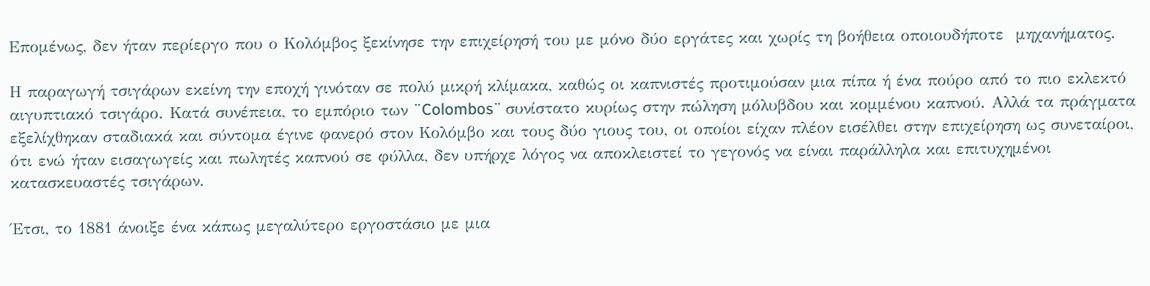Επομένως, δεν ήταν περίεργο που ο Κολόμβος ξεκίνησε την επιχείρησή του με μόνο δύο εργάτες και χωρίς τη βοήθεια οποιουδήποτε  μηχανήματος.

Η παραγωγή τσιγάρων εκείνη την εποχή γινόταν σε πολύ μικρή κλίμακα, καθώς οι καπνιστές προτιμούσαν μια πίπα ή ένα πούρο από το πιο εκλεκτό αιγυπτιακό τσιγάρο. Κατά συνέπεια, το εμπόριο των ¨Colombos¨ συνίστατο κυρίως στην πώληση μόλυβδου και κομμένου καπνού. Αλλά τα πράγματα εξελίχθηκαν σταδιακά και σύντομα έγινε φανερό στον Κολόμβο και τους δύο γιους του, οι οποίοι είχαν πλέον εισέλθει στην επιχείρηση ως συνεταίροι, ότι ενώ ήταν εισαγωγείς και πωλητές καπνού σε φύλλα, δεν υπήρχε λόγος να αποκλειστεί το γεγονός να είναι παράλληλα και επιτυχημένοι κατασκευαστές τσιγάρων.

Έτσι, το 1881 άνοιξε ένα κάπως μεγαλύτερο εργοστάσιο με μια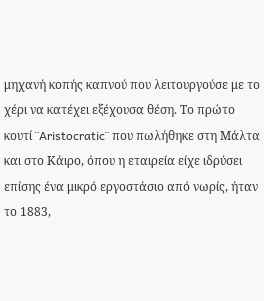μηχανή κοπής καπνού που λειτουργούσε με το χέρι να κατέχει εξέχουσα θέση. Το πρώτο κουτί ¨Aristocratic¨ που πωλήθηκε στη Μάλτα και στο Κάιρο, όπου η εταιρεία είχε ιδρύσει επίσης ένα μικρό εργοστάσιο από νωρίς, ήταν το 1883,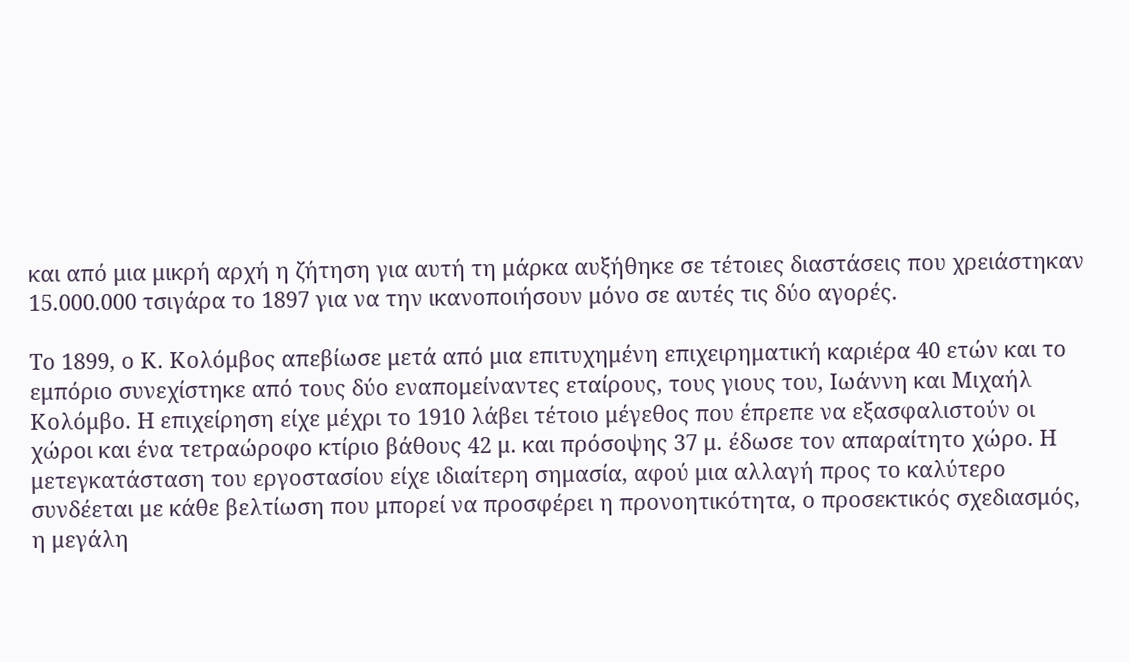και από μια μικρή αρχή η ζήτηση για αυτή τη μάρκα αυξήθηκε σε τέτοιες διαστάσεις που χρειάστηκαν 15.000.000 τσιγάρα το 1897 για να την ικανοποιήσουν μόνο σε αυτές τις δύο αγορές.

Το 1899, ο Κ. Κολόμβος απεβίωσε μετά από μια επιτυχημένη επιχειρηματική καριέρα 40 ετών και το εμπόριο συνεχίστηκε από τους δύο εναπομείναντες εταίρους, τους γιους του, Ιωάννη και Μιχαήλ Κολόμβο. Η επιχείρηση είχε μέχρι το 1910 λάβει τέτοιο μέγεθος που έπρεπε να εξασφαλιστούν οι χώροι και ένα τετραώροφο κτίριο βάθους 42 μ. και πρόσοψης 37 μ. έδωσε τον απαραίτητο χώρο. Η μετεγκατάσταση του εργοστασίου είχε ιδιαίτερη σημασία, αφού μια αλλαγή προς το καλύτερο συνδέεται με κάθε βελτίωση που μπορεί να προσφέρει η προνοητικότητα, ο προσεκτικός σχεδιασμός, η μεγάλη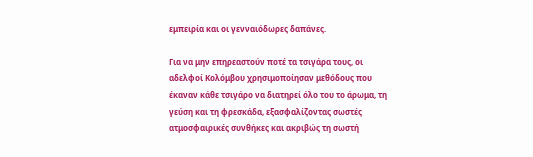εμπειρία και οι γενναιόδωρες δαπάνες.

Για να μην επηρεαστούν ποτέ τα τσιγάρα τους, οι αδελφοί Κολόμβου χρησιμοποίησαν μεθόδους που έκαναν κάθε τσιγάρο να διατηρεί όλο του το άρωμα, τη γεύση και τη φρεσκάδα, εξασφαλίζοντας σωστές ατμοσφαιρικές συνθήκες και ακριβώς τη σωστή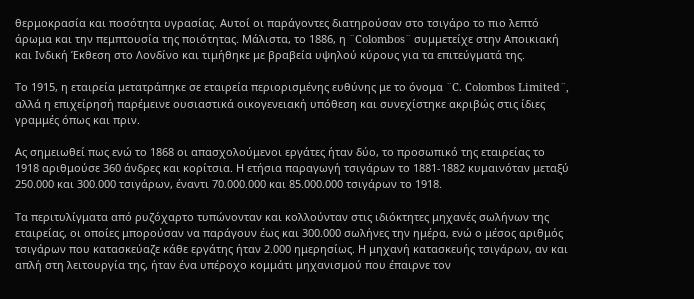θερμοκρασία και ποσότητα υγρασίας. Αυτοί οι παράγοντες διατηρούσαν στο τσιγάρο το πιο λεπτό άρωμα και την πεμπτουσία της ποιότητας. Μάλιστα, το 1886, η ¨Colombos¨ συμμετείχε στην Αποικιακή και Ινδική Έκθεση στο Λονδίνο και τιμήθηκε με βραβεία υψηλού κύρους για τα επιτεύγματά της.

Το 1915, η εταιρεία μετατράπηκε σε εταιρεία περιορισμένης ευθύνης με το όνομα ¨C. Colombos Limited¨, αλλά η επιχείρησή παρέμεινε ουσιαστικά οικογενειακή υπόθεση και συνεχίστηκε ακριβώς στις ίδιες γραμμές όπως και πριν.

Ας σημειωθεί πως ενώ το 1868 οι απασχολούμενοι εργάτες ήταν δύο, το προσωπικό της εταιρείας το 1918 αριθμούσε 360 άνδρες και κορίτσια. Η ετήσια παραγωγή τσιγάρων το 1881-1882 κυμαινόταν μεταξύ 250.000 και 300.000 τσιγάρων, έναντι 70.000.000 και 85.000.000 τσιγάρων το 1918.

Tα περιτυλίγματα από ρυζόχαρτο τυπώνονταν και κολλούνταν στις ιδιόκτητες μηχανές σωλήνων της εταιρείας, οι οποίες μπορούσαν να παράγουν έως και 300.000 σωλήνες την ημέρα, ενώ ο μέσος αριθμός τσιγάρων που κατασκεύαζε κάθε εργάτης ήταν 2.000 ημερησίως. Η μηχανή κατασκευής τσιγάρων, αν και απλή στη λειτουργία της, ήταν ένα υπέροχο κομμάτι μηχανισμού που έπαιρνε τον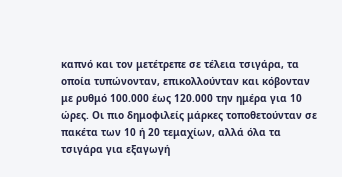καπνό και τον μετέτρεπε σε τέλεια τσιγάρα, τα οποία τυπώνονταν, επικολλούνταν και κόβονταν με ρυθμό 100.000 έως 120.000 την ημέρα για 10 ώρες. Οι πιο δημοφιλείς μάρκες τοποθετούνταν σε πακέτα των 10 ή 20 τεμαχίων, αλλά όλα τα τσιγάρα για εξαγωγή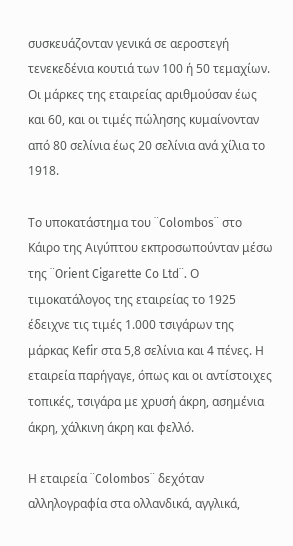συσκευάζονταν γενικά σε αεροστεγή τενεκεδένια κουτιά των 100 ή 50 τεμαχίων. Οι μάρκες της εταιρείας αριθμούσαν έως και 60, και οι τιμές πώλησης κυμαίνονταν από 80 σελίνια έως 20 σελίνια ανά χίλια το 1918.

Το υποκατάστημα του ¨Colombos¨ στο Κάιρο της Αιγύπτου εκπροσωπούνταν μέσω της ¨Orient Cigarette Co Ltd¨. Ο τιμοκατάλογος της εταιρείας το 1925 έδειχνε τις τιμές 1.000 τσιγάρων της μάρκας Kefir στα 5,8 σελίνια και 4 πένες. Η εταιρεία παρήγαγε, όπως και οι αντίστοιχες τοπικές, τσιγάρα με χρυσή άκρη, ασημένια άκρη, χάλκινη άκρη και φελλό.

Η εταιρεία ¨Colombos¨ δεχόταν αλληλογραφία στα ολλανδικά, αγγλικά,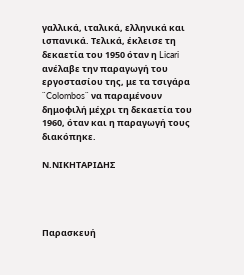γαλλικά, ιταλικά, ελληνικά και ισπανικά. Τελικά, έκλεισε τη δεκαετία του 1950 όταν η Licari ανέλαβε την παραγωγή του εργοστασίου της, με τα τσιγάρα ¨Colombos¨ να παραμένουν δημοφιλή μέχρι τη δεκαετία του 1960, όταν και η παραγωγή τους διακόπηκε.

Ν.ΝΙΚΗΤΑΡΙΔΗΣ




Παρασκευή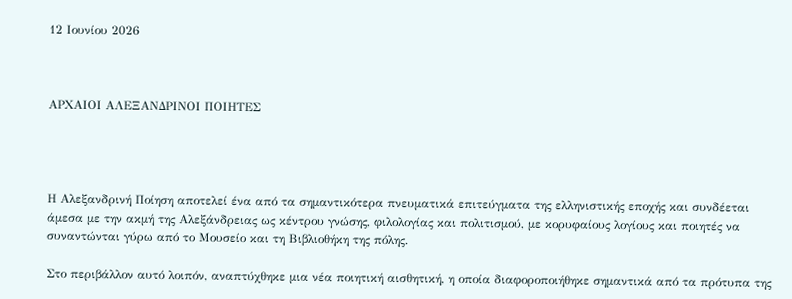12 Ιουνίου 2026



ΑΡΧΑΙΟΙ ΑΛΕΞΑΝΔΡΙΝΟΙ ΠΟΙΗΤΕΣ




Η Αλεξανδρινή Ποίηση αποτελεί ένα από τα σημαντικότερα πνευματικά επιτεύγματα της ελληνιστικής εποχής και συνδέεται άμεσα με την ακμή της Αλεξάνδρειας ως κέντρου γνώσης, φιλολογίας και πολιτισμού, με κορυφαίους λογίους και ποιητές να συναντώνται γύρω από το Μουσείο και τη Βιβλιοθήκη της πόλης.

Στο περιβάλλον αυτό λοιπόν, αναπτύχθηκε μια νέα ποιητική αισθητική, η οποία διαφοροποιήθηκε σημαντικά από τα πρότυπα της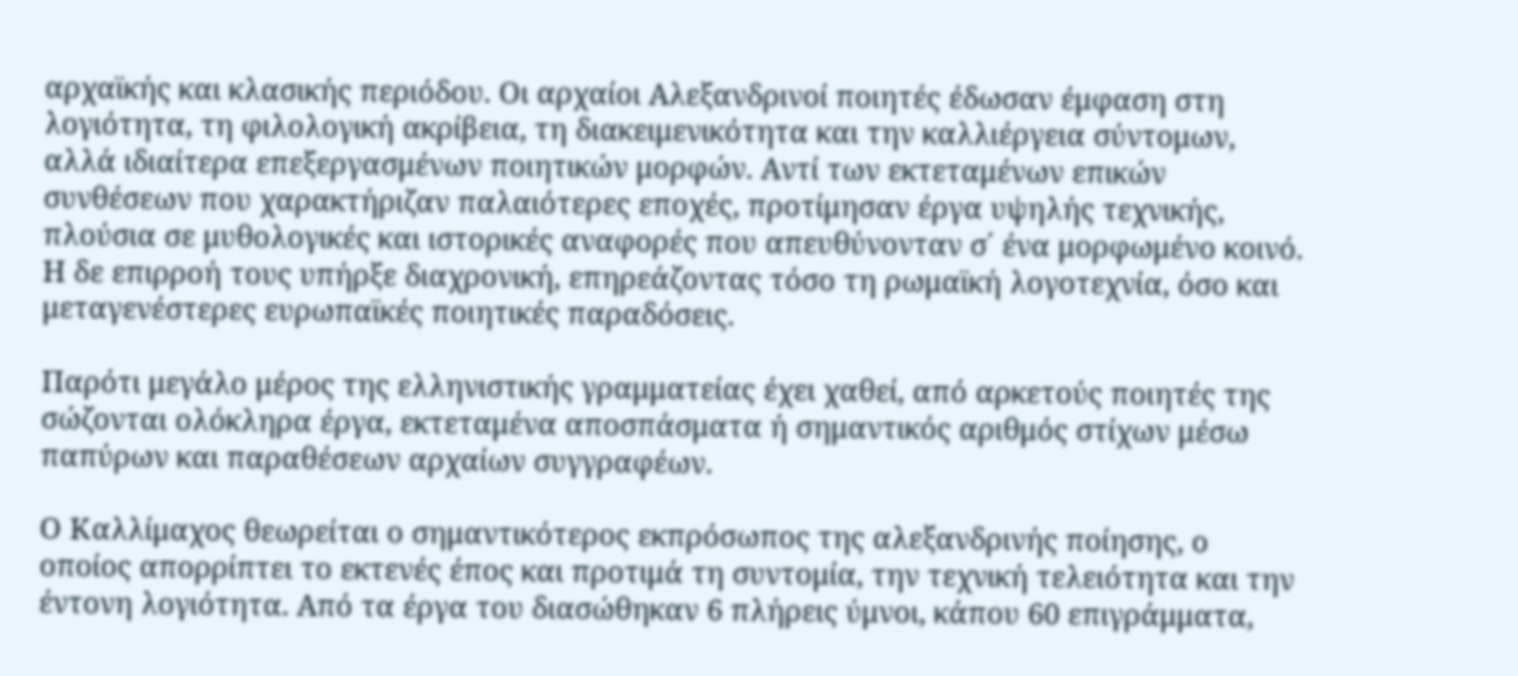αρχαϊκής και κλασικής περιόδου. Οι αρχαίοι Αλεξανδρινοί ποιητές έδωσαν έμφαση στη λογιότητα, τη φιλολογική ακρίβεια, τη διακειμενικότητα και την καλλιέργεια σύντομων, αλλά ιδιαίτερα επεξεργασμένων ποιητικών μορφών. Αντί των εκτεταμένων επικών συνθέσεων που χαρακτήριζαν παλαιότερες εποχές, προτίμησαν έργα υψηλής τεχνικής, πλούσια σε μυθολογικές και ιστορικές αναφορές που απευθύνονταν σ΄ ένα μορφωμένο κοινό. Η δε επιρροή τους υπήρξε διαχρονική, επηρεάζοντας τόσο τη ρωμαϊκή λογοτεχνία, όσο και μεταγενέστερες ευρωπαϊκές ποιητικές παραδόσεις.

Παρότι μεγάλο μέρος της ελληνιστικής γραμματείας έχει χαθεί, από αρκετούς ποιητές της σώζονται ολόκληρα έργα, εκτεταμένα αποσπάσματα ή σημαντικός αριθμός στίχων μέσω παπύρων και παραθέσεων αρχαίων συγγραφέων.

Ο Καλλίμαχος θεωρείται ο σημαντικότερος εκπρόσωπος της αλεξανδρινής ποίησης, ο οποίος απορρίπτει το εκτενές έπος και προτιμά τη συντομία, την τεχνική τελειότητα και την έντονη λογιότητα. Από τα έργα του διασώθηκαν 6 πλήρεις ύμνοι, κάπου 60 επιγράμματα,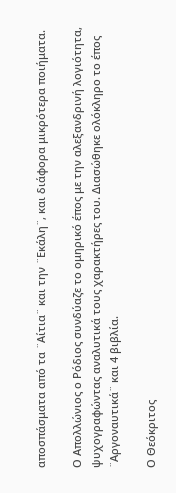αποσπάσματα από τα ¨Αίτια¨ και την ¨Εκάλη¨, και διάφορα μικρότερα ποιήματα.

Ο Απολλώνιος ο Ρόδιος συνδύαζε το ομηρικό έπος με την αλεξανδρινή λογιότητα, ψυχογραφώντας αναλυτικά τους χαρακτήρες του. Διασώθηκε ολόκληρο το έπος ¨Αργοναυτικά¨ και 4 βιβλία.

Ο Θεόκριτος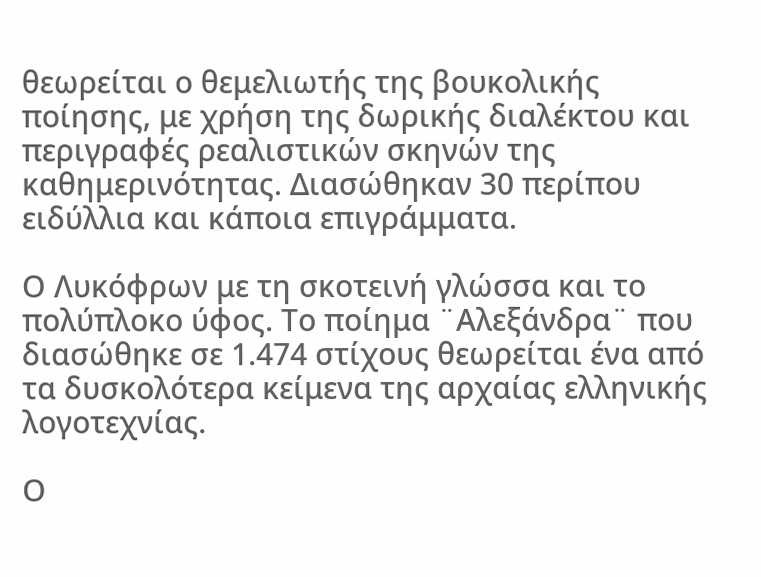θεωρείται ο θεμελιωτής της βουκολικής ποίησης, με χρήση της δωρικής διαλέκτου και περιγραφές ρεαλιστικών σκηνών της καθημερινότητας. Διασώθηκαν 30 περίπου ειδύλλια και κάποια επιγράμματα.

Ο Λυκόφρων με τη σκοτεινή γλώσσα και το πολύπλοκο ύφος. Το ποίημα ¨Αλεξάνδρα¨ που διασώθηκε σε 1.474 στίχους θεωρείται ένα από τα δυσκολότερα κείμενα της αρχαίας ελληνικής λογοτεχνίας.

Ο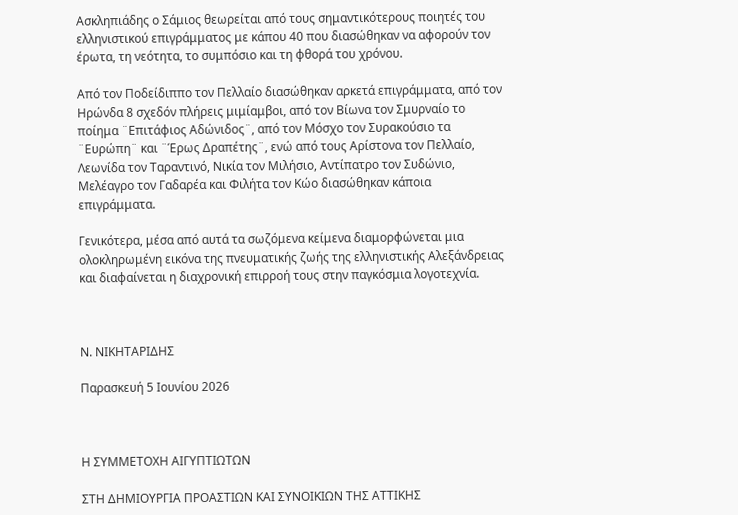Ασκληπιάδης ο Σάμιος θεωρείται από τους σημαντικότερους ποιητές του ελληνιστικού επιγράμματος με κάπου 40 που διασώθηκαν να αφορούν τον έρωτα, τη νεότητα, το συμπόσιο και τη φθορά του χρόνου.

Από τον Ποδείδιππο τον Πελλαίο διασώθηκαν αρκετά επιγράμματα, από τον Ηρώνδα 8 σχεδόν πλήρεις μιμίαμβοι, από τον Βίωνα τον Σμυρναίο το ποίημα ¨Επιτάφιος Αδώνιδος¨, από τον Μόσχο τον Συρακούσιο τα ¨Ευρώπη¨ και ¨Έρως Δραπέτης¨, ενώ από τους Αρίστονα τον Πελλαίο, Λεωνίδα τον Ταραντινό, Νικία τον Μιλήσιο, Αντίπατρο τον Συδώνιο, Μελέαγρο τον Γαδαρέα και Φιλήτα τον Κώο διασώθηκαν κάποια επιγράμματα.

Γενικότερα, μέσα από αυτά τα σωζόμενα κείμενα διαμορφώνεται μια ολοκληρωμένη εικόνα της πνευματικής ζωής της ελληνιστικής Αλεξάνδρειας και διαφαίνεται η διαχρονική επιρροή τους στην παγκόσμια λογοτεχνία.



Ν. ΝΙΚΗΤΑΡΙΔΗΣ

Παρασκευή 5 Ιουνίου 2026



Η ΣΥΜΜΕΤΟΧΗ ΑΙΓΥΠΤΙΩΤΩΝ

ΣΤΗ ΔΗΜΙΟΥΡΓΙΑ ΠΡΟΑΣΤΙΩΝ ΚΑΙ ΣΥΝΟΙΚΙΩΝ ΤΗΣ ΑΤΤΙΚΗΣ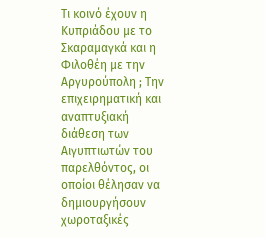Τι κοινό έχουν η Κυπριάδου με το Σκαραμαγκά και η Φιλοθέη με την Αργυρούπολη ; Την επιχειρηματική και αναπτυξιακή διάθεση των Αιγυπτιωτών του παρελθόντος, οι οποίοι θέλησαν να δημιουργήσουν χωροταξικές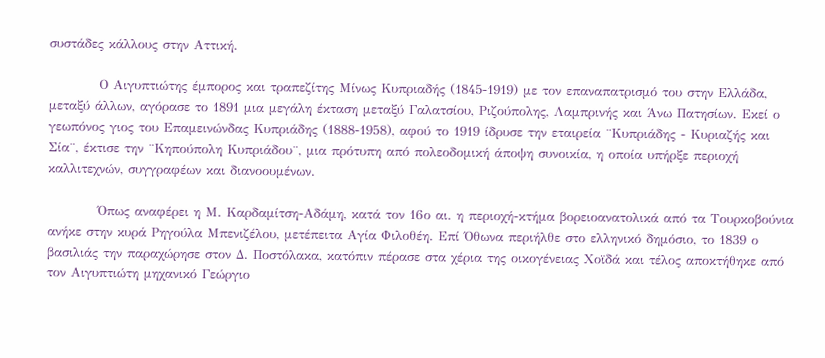συστάδες κάλλους στην Αττική.

          Ο Αιγυπτιώτης έμπορος και τραπεζίτης Μίνως Κυπριαδής (1845-1919) με τον επαναπατρισμό του στην Ελλάδα, μεταξύ άλλων, αγόρασε το 1891 μια μεγάλη έκταση μεταξύ Γαλατσίου, Ριζούπολης, Λαμπρινής και Άνω Πατησίων. Εκεί ο γεωπόνος γιος του Επαμεινώνδας Κυπριάδης (1888-1958), αφού το 1919 ίδρυσε την εταιρεία ¨Κυπριάδης - Κυριαζής και Σία¨, έκτισε την ¨Κηπούπολη Κυπριάδου¨, μια πρότυπη από πολεοδομική άποψη συνοικία, η οποία υπήρξε περιοχή καλλιτεχνών, συγγραφέων και διανοουμένων.

          Όπως αναφέρει η Μ. Καρδαμίτση-Αδάμη, κατά τον 16ο αι. η περιοχή-κτήμα βορειοανατολικά από τα Τουρκοβούνια ανήκε στην κυρά Ρηγούλα Μπενιζέλου, μετέπειτα Αγία Φιλοθέη. Επί Όθωνα περιήλθε στο ελληνικό δημόσιο, το 1839 ο βασιλιάς την παραχώρησε στον Δ. Ποστόλακα, κατόπιν πέρασε στα χέρια της οικογένειας Χοϊδά και τέλος αποκτήθηκε από τον Αιγυπτιώτη μηχανικό Γεώργιο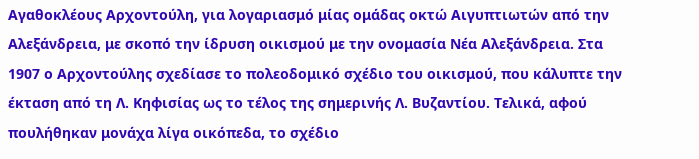Αγαθοκλέους Αρχοντούλη, για λογαριασμό μίας ομάδας οκτώ Αιγυπτιωτών από την Αλεξάνδρεια, με σκοπό την ίδρυση οικισμού με την ονομασία Νέα Αλεξάνδρεια. Στα 1907 ο Αρχοντούλης σχεδίασε το πολεοδομικό σχέδιο του οικισμού, που κάλυπτε την έκταση από τη Λ. Κηφισίας ως το τέλος της σημερινής Λ. Βυζαντίου. Τελικά, αφού πουλήθηκαν μονάχα λίγα οικόπεδα, το σχέδιο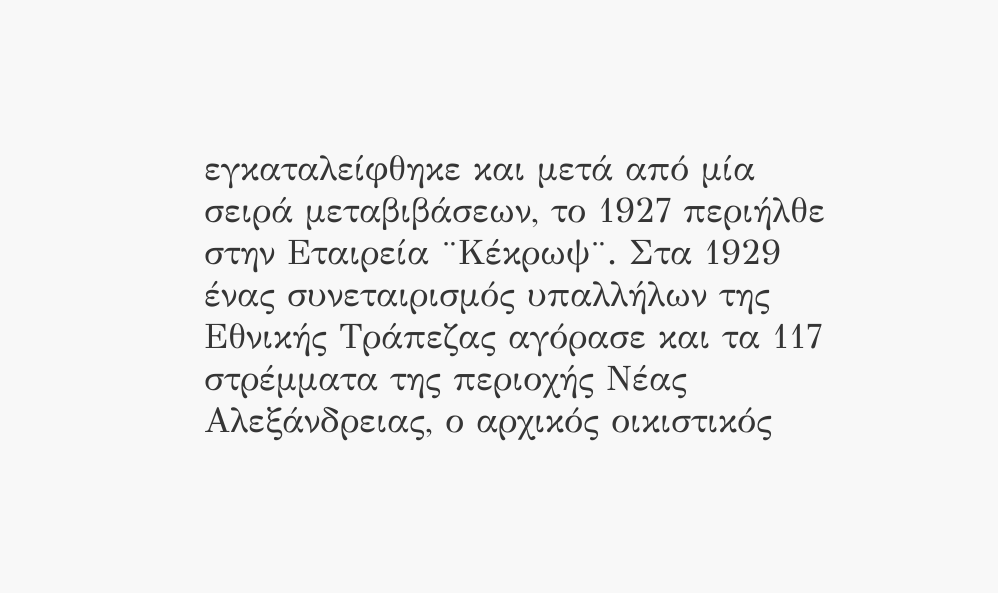εγκαταλείφθηκε και μετά από μία σειρά μεταβιβάσεων, το 1927 περιήλθε στην Εταιρεία ¨Κέκρωψ¨. Στα 1929 ένας συνεταιρισμός υπαλλήλων της Εθνικής Τράπεζας αγόρασε και τα 117 στρέμματα της περιοχής Νέας Αλεξάνδρειας, ο αρχικός οικιστικός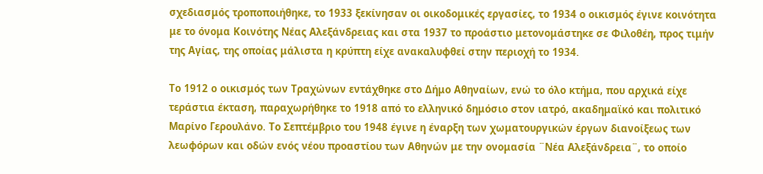σχεδιασμός τροποποιήθηκε, το 1933 ξεκίνησαν οι οικοδομικές εργασίες, το 1934 ο οικισμός έγινε κοινότητα με το όνομα Κοινότης Νέας Αλεξάνδρειας και στα 1937 το προάστιο μετονομάστηκε σε Φιλοθέη, προς τιμήν της Αγίας, της οποίας μάλιστα η κρύπτη είχε ανακαλυφθεί στην περιοχή το 1934.

Το 1912 ο οικισμός των Τραχώνων εντάχθηκε στο Δήμο Αθηναίων, ενώ το όλο κτήμα, που αρχικά είχε τεράστια έκταση, παραχωρήθηκε το 1918 από το ελληνικό δημόσιο στον ιατρό, ακαδημαϊκό και πολιτικό Μαρίνο Γερουλάνο. Το Σεπτέμβριο του 1948 έγινε η έναρξη των χωματουργικών έργων διανοίξεως των λεωφόρων και οδών ενός νέου προαστίου των Αθηνών με την ονομασία ¨Νέα Αλεξάνδρεια¨, το οποίο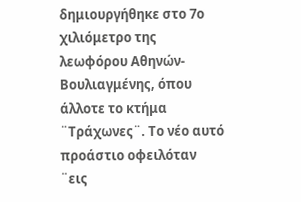δημιουργήθηκε στο 7ο χιλιόμετρο της λεωφόρου Αθηνών-Βουλιαγμένης, όπου άλλοτε το κτήμα ¨Τράχωνες¨. Το νέο αυτό προάστιο οφειλόταν ¨εις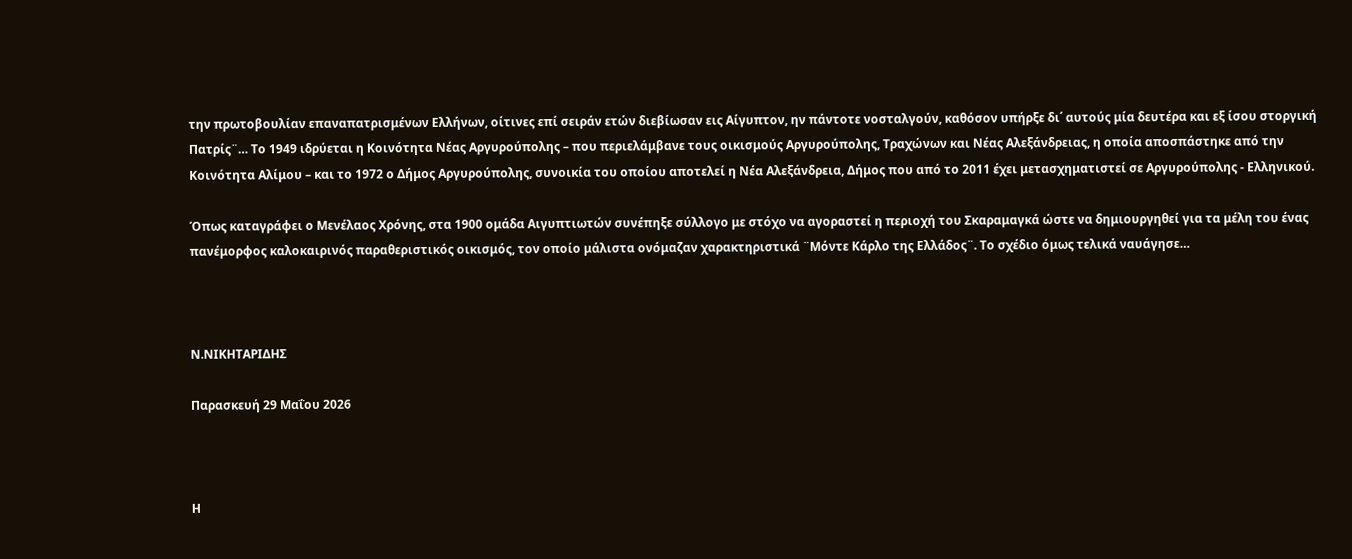την πρωτοβουλίαν επαναπατρισμένων Ελλήνων, οίτινες επί σειράν ετών διεβίωσαν εις Αίγυπτον, ην πάντοτε νοσταλγούν, καθόσον υπήρξε δι΄ αυτούς μία δευτέρα και εξ ίσου στοργική Πατρίς¨… Το 1949 ιδρύεται η Κοινότητα Νέας Αργυρούπολης – που περιελάμβανε τους οικισμούς Αργυρούπολης, Τραχώνων και Νέας Αλεξάνδρειας, η οποία αποσπάστηκε από την Κοινότητα Αλίμου – και το 1972 ο Δήμος Αργυρούπολης, συνοικία του οποίου αποτελεί η Νέα Αλεξάνδρεια, Δήμος που από το 2011 έχει μετασχηματιστεί σε Αργυρούπολης - Ελληνικού.

Όπως καταγράφει ο Μενέλαος Χρόνης, στα 1900 ομάδα Αιγυπτιωτών συνέπηξε σύλλογο με στόχο να αγοραστεί η περιοχή του Σκαραμαγκά ώστε να δημιουργηθεί για τα μέλη του ένας πανέμορφος καλοκαιρινός παραθεριστικός οικισμός, τον οποίο μάλιστα ονόμαζαν χαρακτηριστικά ¨Μόντε Κάρλο της Ελλάδος¨. Το σχέδιο όμως τελικά ναυάγησε…



Ν.ΝΙΚΗΤΑΡΙΔΗΣ

Παρασκευή 29 Μαΐου 2026



Η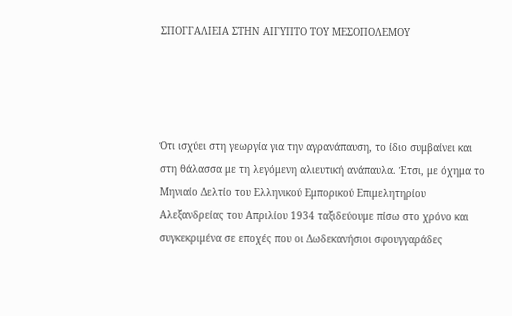ΣΠΟΓΓΑΛΙΕΙΑ ΣΤΗΝ ΑΙΓΥΠΤΟ ΤΟΥ ΜΕΣΟΠΟΛΕΜΟΥ




Ότι ισχύει στη γεωργία για την αγρανάπαυση, το ίδιο συμβαίνει και στη θάλασσα με τη λεγόμενη αλιευτική ανάπαυλα. Έτσι, με όχημα το Μηνιαίο Δελτίο του Ελληνικού Εμπορικού Επιμελητηρίου Αλεξανδρείας του Απριλίου 1934 ταξιδεύουμε πίσω στο χρόνο και συγκεκριμένα σε εποχές που οι Δωδεκανήσιοι σφουγγαράδες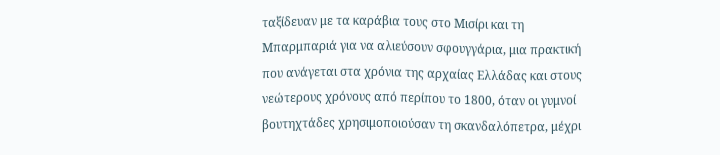ταξίδευαν με τα καράβια τους στο Μισίρι και τη Μπαρμπαριά για να αλιεύσουν σφουγγάρια, μια πρακτική που ανάγεται στα χρόνια της αρχαίας Ελλάδας και στους νεώτερους χρόνους από περίπου το 1800, όταν οι γυμνοί βουτηχτάδες χρησιμοποιούσαν τη σκανδαλόπετρα, μέχρι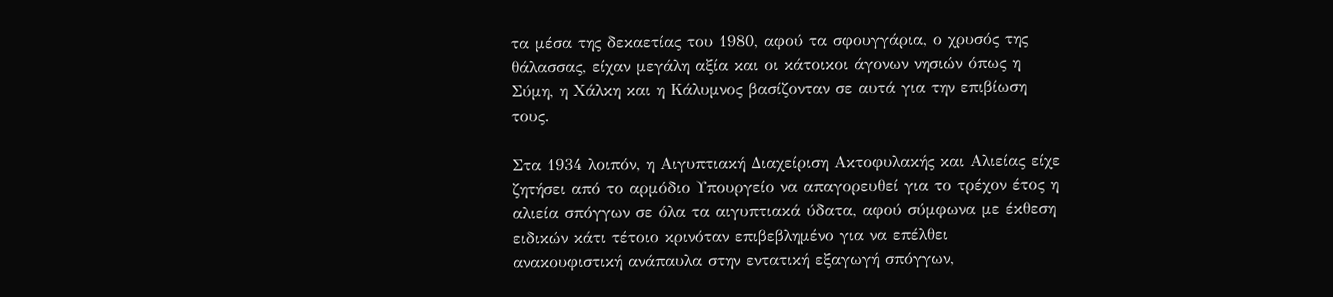τα μέσα της δεκαετίας του 1980, αφού τα σφουγγάρια, ο χρυσός της θάλασσας, είχαν μεγάλη αξία και οι κάτοικοι άγονων νησιών όπως η Σύμη, η Χάλκη και η Κάλυμνος βασίζονταν σε αυτά για την επιβίωση τους.

Στα 1934 λοιπόν, η Αιγυπτιακή Διαχείριση Ακτοφυλακής και Αλιείας είχε ζητήσει από το αρμόδιο Υπουργείο να απαγορευθεί για το τρέχον έτος η αλιεία σπόγγων σε όλα τα αιγυπτιακά ύδατα, αφού σύμφωνα με έκθεση ειδικών κάτι τέτοιο κρινόταν επιβεβλημένο για να επέλθει ανακουφιστική ανάπαυλα στην εντατική εξαγωγή σπόγγων,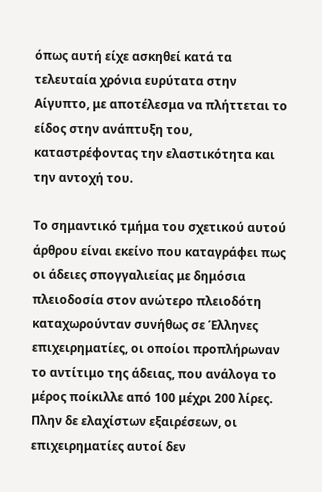όπως αυτή είχε ασκηθεί κατά τα τελευταία χρόνια ευρύτατα στην Αίγυπτο, με αποτέλεσμα να πλήττεται το είδος στην ανάπτυξη του, καταστρέφοντας την ελαστικότητα και την αντοχή του.

Το σημαντικό τμήμα του σχετικού αυτού άρθρου είναι εκείνο που καταγράφει πως οι άδειες σπογγαλιείας με δημόσια πλειοδοσία στον ανώτερο πλειοδότη καταχωρούνταν συνήθως σε Έλληνες επιχειρηματίες, οι οποίοι προπλήρωναν το αντίτιμο της άδειας, που ανάλογα το μέρος ποίκιλλε από 100 μέχρι 200 λίρες. Πλην δε ελαχίστων εξαιρέσεων, οι επιχειρηματίες αυτοί δεν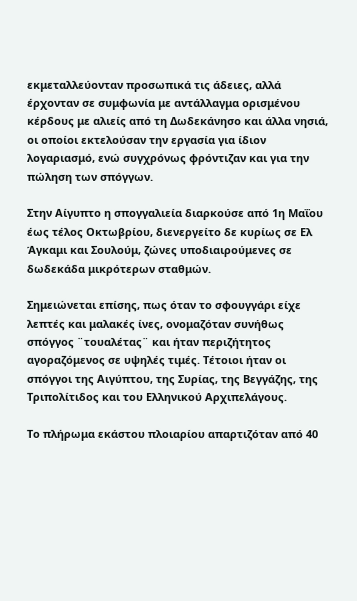εκμεταλλεύονταν προσωπικά τις άδειες, αλλά έρχονταν σε συμφωνία με αντάλλαγμα ορισμένου κέρδους με αλιείς από τη Δωδεκάνησο και άλλα νησιά, οι οποίοι εκτελούσαν την εργασία για ίδιον λογαριασμό, ενώ συγχρόνως φρόντιζαν και για την πώληση των σπόγγων.

Στην Αίγυπτο η σπογγαλιεία διαρκούσε από 1η Μαΐου έως τέλος Οκτωβρίου, διενεργείτο δε κυρίως σε Ελ Άγκαμι και Σουλούμ, ζώνες υποδιαιρούμενες σε δωδεκάδα μικρότερων σταθμών.

Σημειώνεται επίσης, πως όταν το σφουγγάρι είχε λεπτές και μαλακές ίνες, ονομαζόταν συνήθως σπόγγος ¨τουαλέτας¨ και ήταν περιζήτητος αγοραζόμενος σε υψηλές τιμές. Τέτοιοι ήταν οι σπόγγοι της Αιγύπτου, της Συρίας, της Βεγγάζης, της Τριπολίτιδος και του Ελληνικού Αρχιπελάγους.

Το πλήρωμα εκάστου πλοιαρίου απαρτιζόταν από 40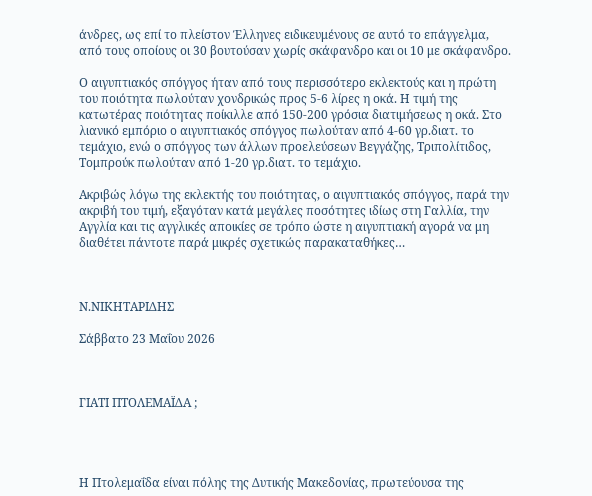άνδρες, ως επί το πλείστον Έλληνες ειδικευμένους σε αυτό το επάγγελμα, από τους οποίους οι 30 βουτούσαν χωρίς σκάφανδρο και οι 10 με σκάφανδρο.

Ο αιγυπτιακός σπόγγος ήταν από τους περισσότερο εκλεκτούς και η πρώτη του ποιότητα πωλούταν χονδρικώς προς 5-6 λίρες η οκά. Η τιμή της κατωτέρας ποιότητας ποίκιλλε από 150-200 γρόσια διατιμήσεως η οκά. Στο λιανικό εμπόριο ο αιγυπτιακός σπόγγος πωλούταν από 4-60 γρ.διατ. το τεμάχιο, ενώ ο σπόγγος των άλλων προελεύσεων Βεγγάζης, Τριπολίτιδος, Τομπρούκ πωλούταν από 1-20 γρ.διατ. το τεμάχιο.

Ακριβώς λόγω της εκλεκτής του ποιότητας, ο αιγυπτιακός σπόγγος, παρά την ακριβή του τιμή, εξαγόταν κατά μεγάλες ποσότητες ιδίως στη Γαλλία, την Αγγλία και τις αγγλικές αποικίες σε τρόπο ώστε η αιγυπτιακή αγορά να μη διαθέτει πάντοτε παρά μικρές σχετικώς παρακαταθήκες…



Ν.ΝΙΚΗΤΑΡΙΔΗΣ

Σάββατο 23 Μαΐου 2026



ΓΙΑΤΙ ΠΤΟΛΕΜΑΪΔΑ ;




Η Πτολεμαΐδα είναι πόλης της Δυτικής Μακεδονίας, πρωτεύουσα της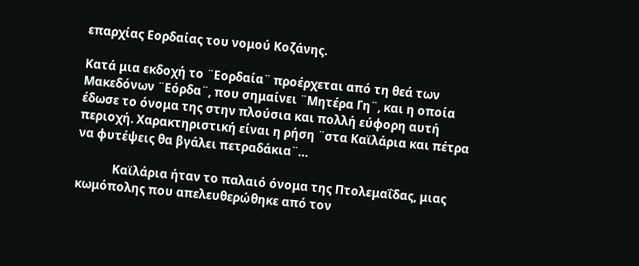επαρχίας Εορδαίας του νομού Κοζάνης.

Κατά μια εκδοχή το ¨Εορδαία¨ προέρχεται από τη θεά των Μακεδόνων ¨Εόρδα¨, που σημαίνει ¨Μητέρα Γη¨, και η οποία έδωσε το όνομα της στην πλούσια και πολλή εύφορη αυτή περιοχή. Χαρακτηριστική είναι η ρήση ¨στα Καϊλάρια και πέτρα να φυτέψεις θα βγάλει πετραδάκια¨…

            Καϊλάρια ήταν το παλαιό όνομα της Πτολεμαΐδας, μιας κωμόπολης που απελευθερώθηκε από τον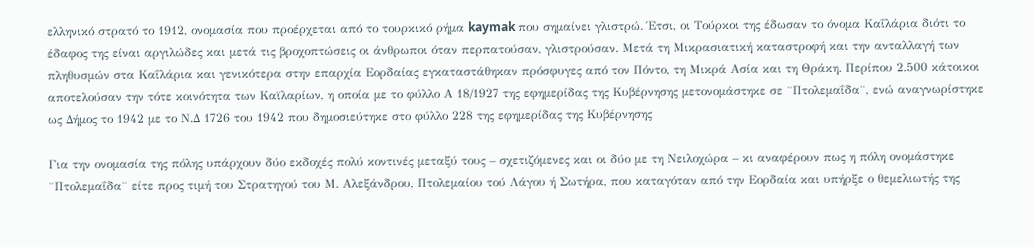ελληνικό στρατό το 1912, ονομασία που προέρχεται από το τουρκικό ρήμα kaymak που σημαίνει γλιστρώ. Έτσι, οι Τούρκοι της έδωσαν το όνομα Καΐλάρια διότι το έδαφος της είναι αργιλώδες και μετά τις βροχοπτώσεις οι άνθρωποι όταν περπατούσαν, γλιστρούσαν. Μετά τη Μικρασιατική καταστροφή και την ανταλλαγή των πληθυσμών στα Καΐλάρια και γενικότερα στην επαρχία Εορδαίας εγκαταστάθηκαν πρόσφυγες από τον Πόντο, τη Μικρά Ασία και τη Θράκη. Περίπου 2.500 κάτοικοι αποτελούσαν την τότε κοινότητα των Καϊλαρίων, η οποία με το φύλλο Α 18/1927 της εφημερίδας της Κυβέρνησης μετονομάστηκε σε ¨Πτολεμαΐδα¨, ενώ αναγνωρίστηκε ως Δήμος το 1942 με το Ν.Δ 1726 του 1942 που δημοσιεύτηκε στο φύλλο 228 της εφημερίδας της Κυβέρνησης

Για την ονομασία της πόλης υπάρχουν δύο εκδοχές πολύ κοντινές μεταξύ τους – σχετιζόμενες και οι δύο με τη Νειλοχώρα – κι αναφέρουν πως η πόλη ονομάστηκε ¨Πτολεμαΐδα¨ είτε προς τιμή του Στρατηγού του Μ. Αλεξάνδρου, Πτολεμαίου τού Λάγου ή Σωτήρα, που καταγόταν από την Εορδαία και υπήρξε ο θεμελιωτής της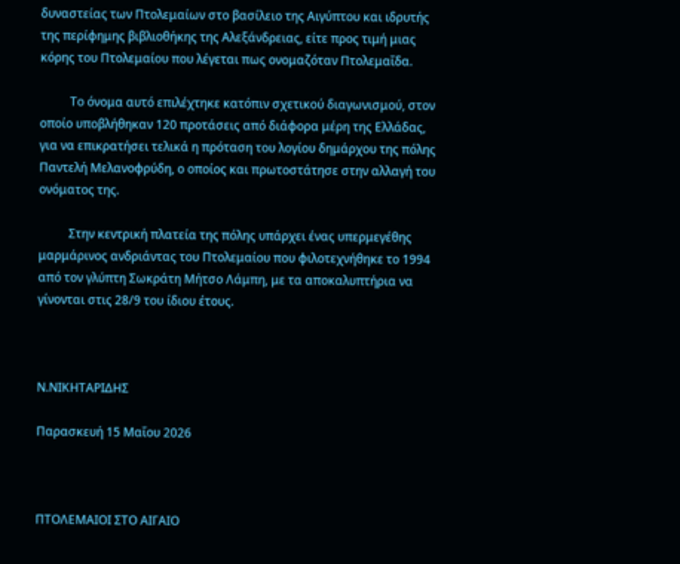δυναστείας των Πτολεμαίων στο βασίλειο της Αιγύπτου και ιδρυτής της περίφημης βιβλιοθήκης της Αλεξάνδρειας, είτε προς τιμή μιας κόρης του Πτολεμαίου που λέγεται πως ονομαζόταν Πτολεμαΐδα.

          Το όνομα αυτό επιλέχτηκε κατόπιν σχετικού διαγωνισμού, στον οποίο υποβλήθηκαν 120 προτάσεις από διάφορα μέρη της Ελλάδας, για να επικρατήσει τελικά η πρόταση του λογίου δημάρχου της πόλης Παντελή Μελανοφρύδη, ο οποίος και πρωτοστάτησε στην αλλαγή του ονόματος της.

          Στην κεντρική πλατεία της πόλης υπάρχει ένας υπερμεγέθης μαρμάρινος ανδριάντας του Πτολεμαίου που φιλοτεχνήθηκε το 1994 από τον γλύπτη Σωκράτη Μήτσο Λάμπη, με τα αποκαλυπτήρια να γίνονται στις 28/9 του ίδιου έτους.



Ν.ΝΙΚΗΤΑΡΙΔΗΣ

Παρασκευή 15 Μαΐου 2026



ΠΤΟΛΕΜΑΙΟΙ ΣΤΟ ΑΙΓΑΙΟ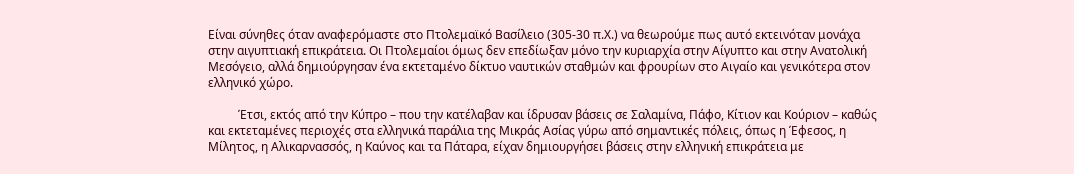Είναι σύνηθες όταν αναφερόμαστε στο Πτολεμαϊκό Βασίλειο (305-30 π.Χ.) να θεωρούμε πως αυτό εκτεινόταν μονάχα στην αιγυπτιακή επικράτεια. Οι Πτολεμαίοι όμως δεν επεδίωξαν μόνο την κυριαρχία στην Αίγυπτο και στην Ανατολική Μεσόγειο, αλλά δημιούργησαν ένα εκτεταμένο δίκτυο ναυτικών σταθμών και φρουρίων στο Αιγαίο και γενικότερα στον ελληνικό χώρο.

          Έτσι, εκτός από την Κύπρο – που την κατέλαβαν και ίδρυσαν βάσεις σε Σαλαμίνα, Πάφο, Κίτιον και Κούριον – καθώς και εκτεταμένες περιοχές στα ελληνικά παράλια της Μικράς Ασίας γύρω από σημαντικές πόλεις, όπως η Έφεσος, η Μίλητος, η Αλικαρνασσός, η Καύνος και τα Πάταρα, είχαν δημιουργήσει βάσεις στην ελληνική επικράτεια με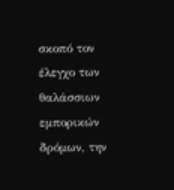σκοπό τον έλεγχο των θαλάσσιων εμπορικών δρόμων, την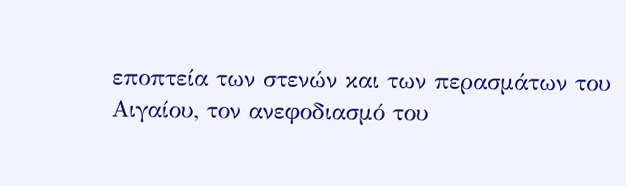εποπτεία των στενών και των περασμάτων του Αιγαίου, τον ανεφοδιασμό του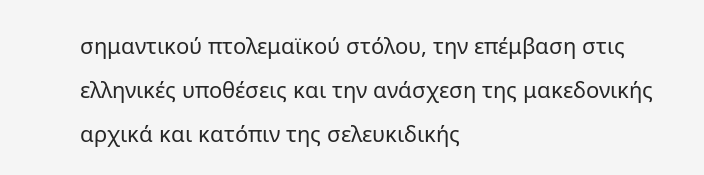σημαντικού πτολεμαϊκού στόλου, την επέμβαση στις ελληνικές υποθέσεις και την ανάσχεση της μακεδονικής αρχικά και κατόπιν της σελευκιδικής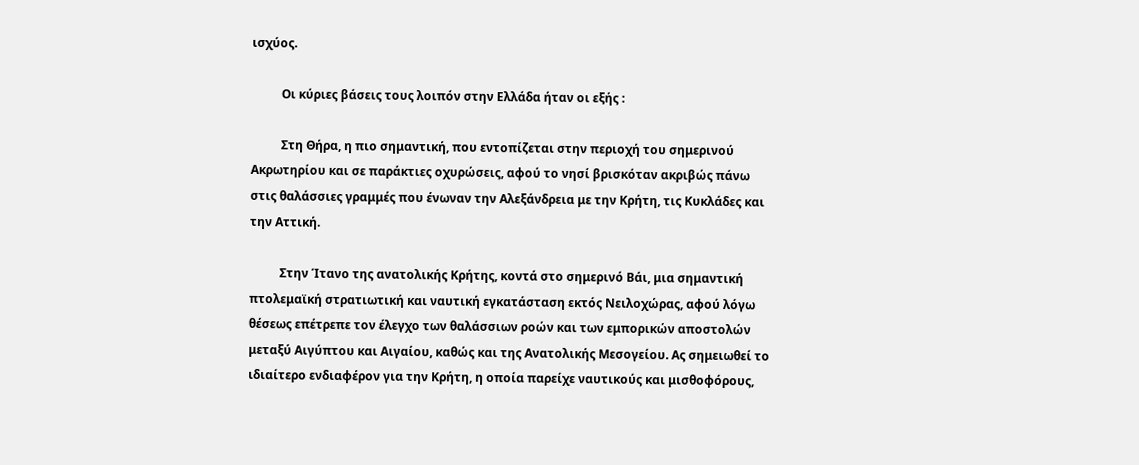ισχύος.

          Οι κύριες βάσεις τους λοιπόν στην Ελλάδα ήταν οι εξής :

          Στη Θήρα, η πιο σημαντική, που εντοπίζεται στην περιοχή του σημερινού Ακρωτηρίου και σε παράκτιες οχυρώσεις, αφού το νησί βρισκόταν ακριβώς πάνω στις θαλάσσιες γραμμές που ένωναν την Αλεξάνδρεια με την Κρήτη, τις Κυκλάδες και την Αττική.

          Στην Ίτανο της ανατολικής Κρήτης, κοντά στο σημερινό Βάι, μια σημαντική πτολεμαϊκή στρατιωτική και ναυτική εγκατάσταση εκτός Νειλοχώρας, αφού λόγω θέσεως επέτρεπε τον έλεγχο των θαλάσσιων ροών και των εμπορικών αποστολών μεταξύ Αιγύπτου και Αιγαίου, καθώς και της Ανατολικής Μεσογείου. Ας σημειωθεί το ιδιαίτερο ενδιαφέρον για την Κρήτη, η οποία παρείχε ναυτικούς και μισθοφόρους,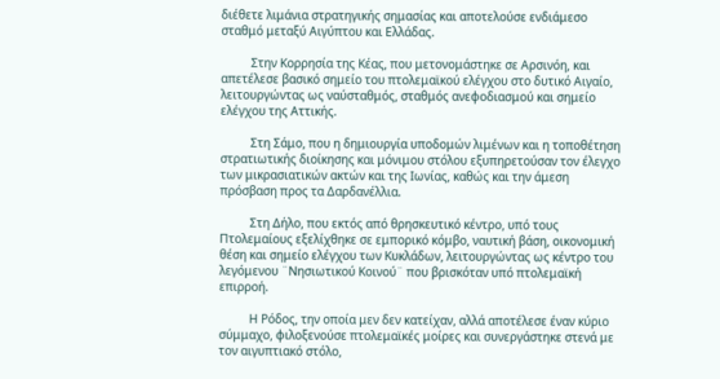διέθετε λιμάνια στρατηγικής σημασίας και αποτελούσε ενδιάμεσο σταθμό μεταξύ Αιγύπτου και Ελλάδας.

          Στην Κορρησία της Κέας, που μετονομάστηκε σε Αρσινόη, και απετέλεσε βασικό σημείο του πτολεμαϊκού ελέγχου στο δυτικό Αιγαίο, λειτουργώντας ως ναύσταθμός, σταθμός ανεφοδιασμού και σημείο ελέγχου της Αττικής.

          Στη Σάμο, που η δημιουργία υποδομών λιμένων και η τοποθέτηση στρατιωτικής διοίκησης και μόνιμου στόλου εξυπηρετούσαν τον έλεγχο των μικρασιατικών ακτών και της Ιωνίας, καθώς και την άμεση πρόσβαση προς τα Δαρδανέλλια.

          Στη Δήλο, που εκτός από θρησκευτικό κέντρο, υπό τους Πτολεμαίους εξελίχθηκε σε εμπορικό κόμβο, ναυτική βάση, οικονομική θέση και σημείο ελέγχου των Κυκλάδων, λειτουργώντας ως κέντρο του λεγόμενου ¨Νησιωτικού Κοινού¨ που βρισκόταν υπό πτολεμαϊκή επιρροή.

          Η Ρόδος, την οποία μεν δεν κατείχαν, αλλά αποτέλεσε έναν κύριο σύμμαχο, φιλοξενούσε πτολεμαϊκές μοίρες και συνεργάστηκε στενά με τον αιγυπτιακό στόλο,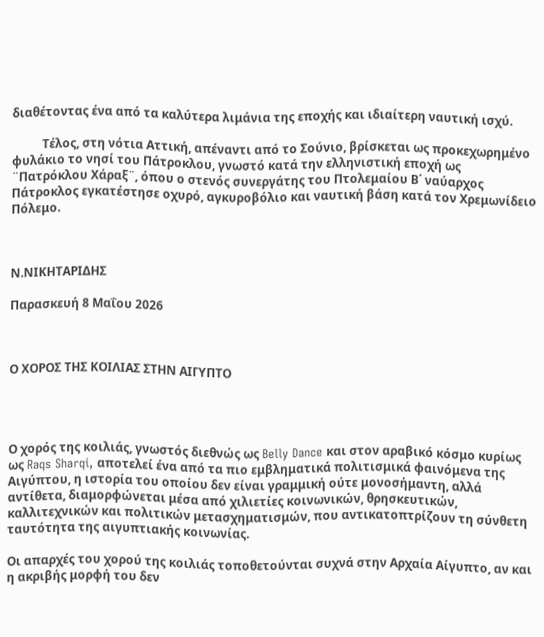διαθέτοντας ένα από τα καλύτερα λιμάνια της εποχής και ιδιαίτερη ναυτική ισχύ.

          Τέλος, στη νότια Αττική, απέναντι από το Σούνιο, βρίσκεται ως προκεχωρημένο φυλάκιο το νησί του Πάτροκλου, γνωστό κατά την ελληνιστική εποχή ως ¨Πατρόκλου Χάραξ¨, όπου ο στενός συνεργάτης του Πτολεμαίου Β΄ ναύαρχος Πάτροκλος εγκατέστησε οχυρό, αγκυροβόλιο και ναυτική βάση κατά τον Χρεμωνίδειο Πόλεμο.



Ν.ΝΙΚΗΤΑΡΙΔΗΣ

Παρασκευή 8 Μαΐου 2026



Ο ΧΟΡΟΣ ΤΗΣ ΚΟΙΛΙΑΣ ΣΤΗΝ ΑΙΓΥΠΤΟ




Ο χορός της κοιλιάς, γνωστός διεθνώς ως Belly Dance και στον αραβικό κόσμο κυρίως ως Raqs Sharqi, αποτελεί ένα από τα πιο εμβληματικά πολιτισμικά φαινόμενα της Αιγύπτου, η ιστορία του οποίου δεν είναι γραμμική ούτε μονοσήμαντη, αλλά αντίθετα, διαμορφώνεται μέσα από χιλιετίες κοινωνικών, θρησκευτικών, καλλιτεχνικών και πολιτικών μετασχηματισμών, που αντικατοπτρίζουν τη σύνθετη ταυτότητα της αιγυπτιακής κοινωνίας.

Οι απαρχές του χορού της κοιλιάς τοποθετούνται συχνά στην Αρχαία Αίγυπτο, αν και η ακριβής μορφή του δεν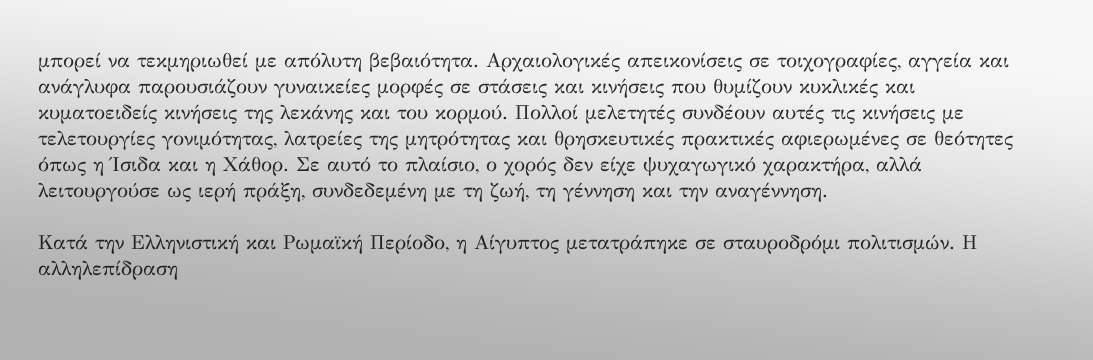μπορεί να τεκμηριωθεί με απόλυτη βεβαιότητα. Αρχαιολογικές απεικονίσεις σε τοιχογραφίες, αγγεία και ανάγλυφα παρουσιάζουν γυναικείες μορφές σε στάσεις και κινήσεις που θυμίζουν κυκλικές και κυματοειδείς κινήσεις της λεκάνης και του κορμού. Πολλοί μελετητές συνδέουν αυτές τις κινήσεις με τελετουργίες γονιμότητας, λατρείες της μητρότητας και θρησκευτικές πρακτικές αφιερωμένες σε θεότητες όπως η Ίσιδα και η Χάθορ. Σε αυτό το πλαίσιο, ο χορός δεν είχε ψυχαγωγικό χαρακτήρα, αλλά λειτουργούσε ως ιερή πράξη, συνδεδεμένη με τη ζωή, τη γέννηση και την αναγέννηση.

Κατά την Ελληνιστική και Ρωμαϊκή Περίοδο, η Αίγυπτος μετατράπηκε σε σταυροδρόμι πολιτισμών. Η αλληλεπίδραση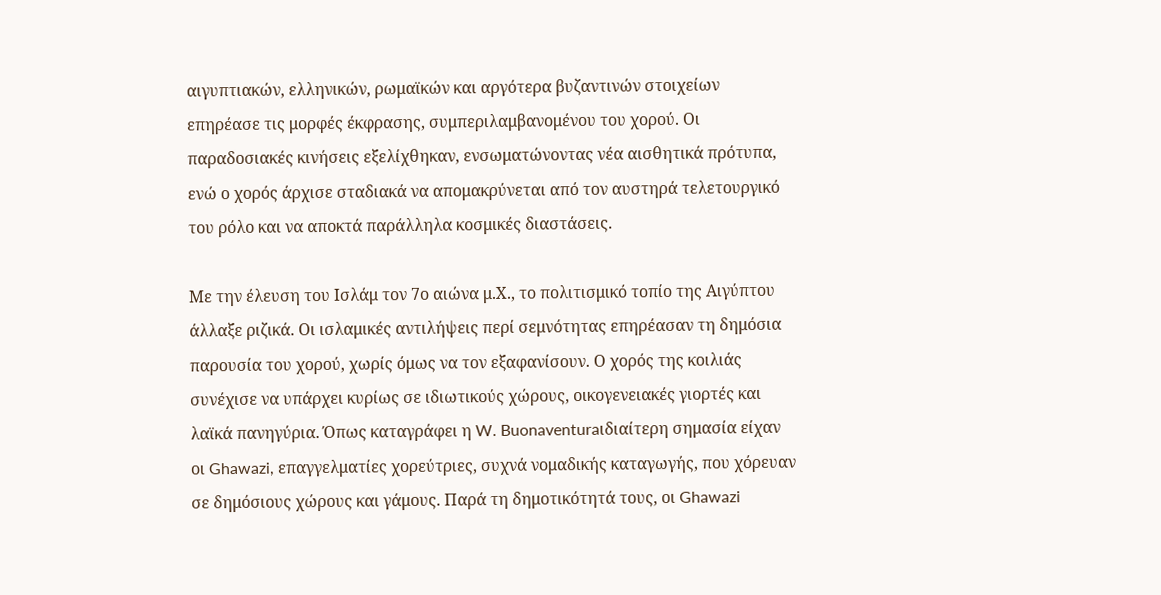αιγυπτιακών, ελληνικών, ρωμαϊκών και αργότερα βυζαντινών στοιχείων επηρέασε τις μορφές έκφρασης, συμπεριλαμβανομένου του χορού. Οι παραδοσιακές κινήσεις εξελίχθηκαν, ενσωματώνοντας νέα αισθητικά πρότυπα, ενώ ο χορός άρχισε σταδιακά να απομακρύνεται από τον αυστηρά τελετουργικό του ρόλο και να αποκτά παράλληλα κοσμικές διαστάσεις.

Με την έλευση του Ισλάμ τον 7ο αιώνα μ.Χ., το πολιτισμικό τοπίο της Αιγύπτου άλλαξε ριζικά. Οι ισλαμικές αντιλήψεις περί σεμνότητας επηρέασαν τη δημόσια παρουσία του χορού, χωρίς όμως να τον εξαφανίσουν. Ο χορός της κοιλιάς συνέχισε να υπάρχει κυρίως σε ιδιωτικούς χώρους, οικογενειακές γιορτές και λαϊκά πανηγύρια. Όπως καταγράφει η W. Buonaventuraιδιαίτερη σημασία είχαν οι Ghawazi, επαγγελματίες χορεύτριες, συχνά νομαδικής καταγωγής, που χόρευαν σε δημόσιους χώρους και γάμους. Παρά τη δημοτικότητά τους, οι Ghawazi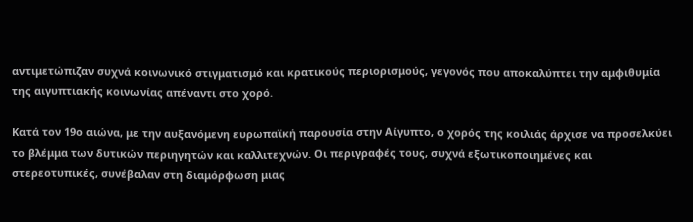αντιμετώπιζαν συχνά κοινωνικό στιγματισμό και κρατικούς περιορισμούς, γεγονός που αποκαλύπτει την αμφιθυμία της αιγυπτιακής κοινωνίας απέναντι στο χορό.

Κατά τον 19ο αιώνα, με την αυξανόμενη ευρωπαϊκή παρουσία στην Αίγυπτο, ο χορός της κοιλιάς άρχισε να προσελκύει το βλέμμα των δυτικών περιηγητών και καλλιτεχνών. Οι περιγραφές τους, συχνά εξωτικοποιημένες και στερεοτυπικές, συνέβαλαν στη διαμόρφωση μιας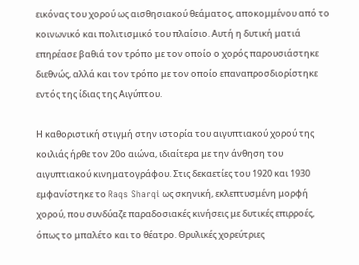εικόνας του χορού ως αισθησιακού θεάματος, αποκομμένου από το κοινωνικό και πολιτισμικό του πλαίσιο. Αυτή η δυτική ματιά επηρέασε βαθιά τον τρόπο με τον οποίο ο χορός παρουσιάστηκε διεθνώς, αλλά και τον τρόπο με τον οποίο επαναπροσδιορίστηκε εντός της ίδιας της Αιγύπτου.

Η καθοριστική στιγμή στην ιστορία του αιγυπτιακού χορού της κοιλιάς ήρθε τον 20ο αιώνα, ιδιαίτερα με την άνθηση του αιγυπτιακού κινηματογράφου. Στις δεκαετίες του 1920 και 1930 εμφανίστηκε το Raqs Sharqi ως σκηνική, εκλεπτυσμένη μορφή χορού, που συνδύαζε παραδοσιακές κινήσεις με δυτικές επιρροές, όπως το μπαλέτο και το θέατρο. Θρυλικές χορεύτριες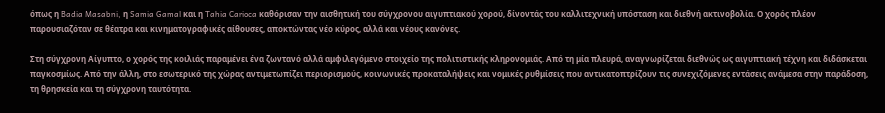όπως η Badia Masabni, η Samia Gamal και η Tahia Carioca καθόρισαν την αισθητική του σύγχρονου αιγυπτιακού χορού, δίνοντάς του καλλιτεχνική υπόσταση και διεθνή ακτινοβολία. Ο χορός πλέον παρουσιαζόταν σε θέατρα και κινηματογραφικές αίθουσες, αποκτώντας νέο κύρος, αλλά και νέους κανόνες.

Στη σύγχρονη Αίγυπτο, ο χορός της κοιλιάς παραμένει ένα ζωντανό αλλά αμφιλεγόμενο στοιχείο της πολιτιστικής κληρονομιάς. Από τη μία πλευρά, αναγνωρίζεται διεθνώς ως αιγυπτιακή τέχνη και διδάσκεται παγκοσμίως. Από την άλλη, στο εσωτερικό της χώρας αντιμετωπίζει περιορισμούς, κοινωνικές προκαταλήψεις και νομικές ρυθμίσεις που αντικατοπτρίζουν τις συνεχιζόμενες εντάσεις ανάμεσα στην παράδοση, τη θρησκεία και τη σύγχρονη ταυτότητα.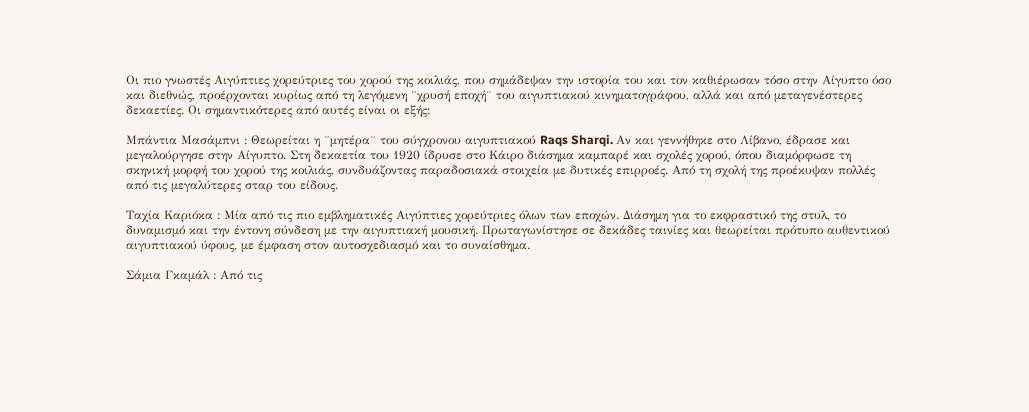Οι πιο γνωστές Αιγύπτιες χορεύτριες του χορού της κοιλιάς, που σημάδεψαν την ιστορία του και τον καθιέρωσαν τόσο στην Αίγυπτο όσο και διεθνώς, προέρχονται κυρίως από τη λεγόμενη ¨χρυσή εποχή¨ του αιγυπτιακού κινηματογράφου, αλλά και από μεταγενέστερες δεκαετίες. Οι σημαντικότερες από αυτές είναι οι εξής:

Μπάντια Μασάμπνι : Θεωρείται η ¨μητέρα¨ του σύγχρονου αιγυπτιακού Raqs Sharqi. Αν και γεννήθηκε στο Λίβανο, έδρασε και μεγαλούργησε στην Αίγυπτο. Στη δεκαετία του 1920 ίδρυσε στο Κάιρο διάσημα καμπαρέ και σχολές χορού, όπου διαμόρφωσε τη σκηνική μορφή του χορού της κοιλιάς, συνδυάζοντας παραδοσιακά στοιχεία με δυτικές επιρροές. Από τη σχολή της προέκυψαν πολλές από τις μεγαλύτερες σταρ του είδους.

Ταχία Καριόκα : Μία από τις πιο εμβληματικές Αιγύπτιες χορεύτριες όλων των εποχών. Διάσημη για το εκφραστικό της στυλ, το δυναμισμό και την έντονη σύνδεση με την αιγυπτιακή μουσική. Πρωταγωνίστησε σε δεκάδες ταινίες και θεωρείται πρότυπο αυθεντικού αιγυπτιακού ύφους, με έμφαση στον αυτοσχεδιασμό και το συναίσθημα.

Σάμια Γκαμάλ : Από τις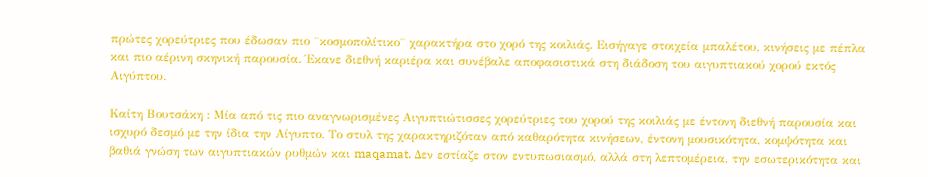πρώτες χορεύτριες που έδωσαν πιο ¨κοσμοπολίτικο¨ χαρακτήρα στο χορό της κοιλιάς. Εισήγαγε στοιχεία μπαλέτου, κινήσεις με πέπλα και πιο αέρινη σκηνική παρουσία. Έκανε διεθνή καριέρα και συνέβαλε αποφασιστικά στη διάδοση του αιγυπτιακού χορού εκτός Αιγύπτου.

Καίτη Βουτσάκη : Μία από τις πιο αναγνωρισμένες Αιγυπτιώτισσες χορεύτριες του χορού της κοιλιάς με έντονη διεθνή παρουσία και ισχυρό δεσμό με την ίδια την Αίγυπτο. Το στυλ της χαρακτηριζόταν από καθαρότητα κινήσεων, έντονη μουσικότητα, κομψότητα και βαθιά γνώση των αιγυπτιακών ρυθμών και maqamat. Δεν εστίαζε στον εντυπωσιασμό, αλλά στη λεπτομέρεια, την εσωτερικότητα και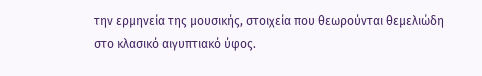την ερμηνεία της μουσικής, στοιχεία που θεωρούνται θεμελιώδη στο κλασικό αιγυπτιακό ύφος.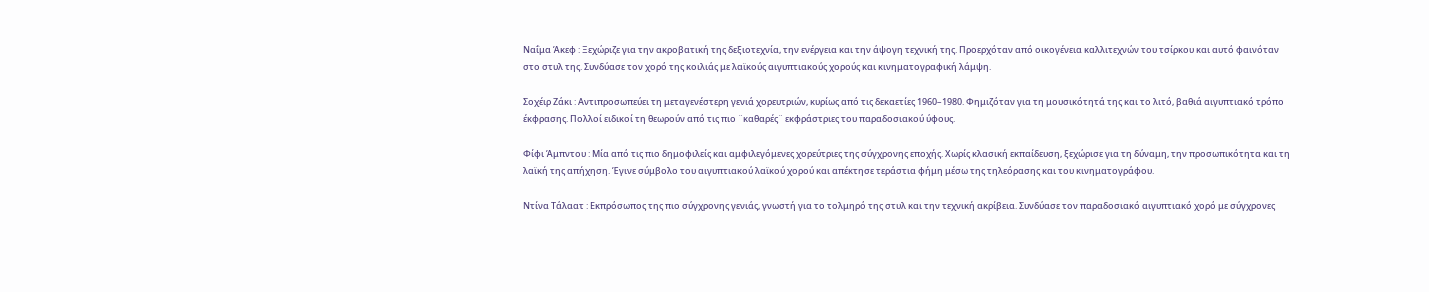Ναΐμα Άκεφ : Ξεχώριζε για την ακροβατική της δεξιοτεχνία, την ενέργεια και την άψογη τεχνική της. Προερχόταν από οικογένεια καλλιτεχνών του τσίρκου και αυτό φαινόταν στο στυλ της. Συνδύασε τον χορό της κοιλιάς με λαϊκούς αιγυπτιακούς χορούς και κινηματογραφική λάμψη.

Σοχέιρ Ζάκι : Αντιπροσωπεύει τη μεταγενέστερη γενιά χορευτριών, κυρίως από τις δεκαετίες 1960–1980. Φημιζόταν για τη μουσικότητά της και το λιτό, βαθιά αιγυπτιακό τρόπο έκφρασης. Πολλοί ειδικοί τη θεωρούν από τις πιο ¨καθαρές¨ εκφράστριες του παραδοσιακού ύφους.

Φίφι Άμπντου : Μία από τις πιο δημοφιλείς και αμφιλεγόμενες χορεύτριες της σύγχρονης εποχής. Χωρίς κλασική εκπαίδευση, ξεχώρισε για τη δύναμη, την προσωπικότητα και τη λαϊκή της απήχηση. Έγινε σύμβολο του αιγυπτιακού λαϊκού χορού και απέκτησε τεράστια φήμη μέσω της τηλεόρασης και του κινηματογράφου.

Ντίνα Τάλαατ : Εκπρόσωπος της πιο σύγχρονης γενιάς, γνωστή για το τολμηρό της στυλ και την τεχνική ακρίβεια. Συνδύασε τον παραδοσιακό αιγυπτιακό χορό με σύγχρονες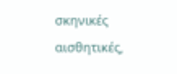σκηνικές αισθητικές,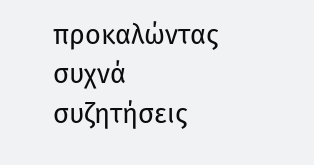προκαλώντας συχνά συζητήσεις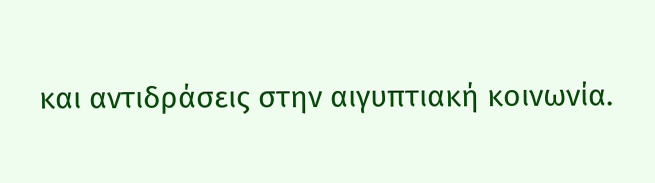και αντιδράσεις στην αιγυπτιακή κοινωνία.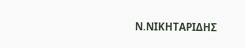Ν.ΝΙΚΗΤΑΡΙΔΗΣ